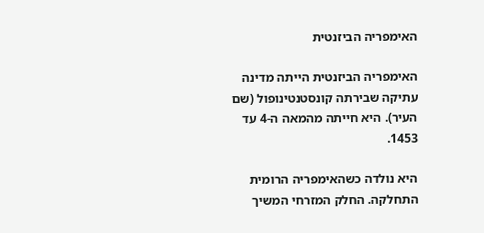האימפריה הביזנטית

האימפריה הביזנטית הייתה מדינה עתיקה שבירתה קונסטנטינופול (שם העיר). היא חייתה מהמאה ה-4 עד 1453.

היא נולדה כשהאימפריה הרומית התחלקה. החלק המזרחי המשיך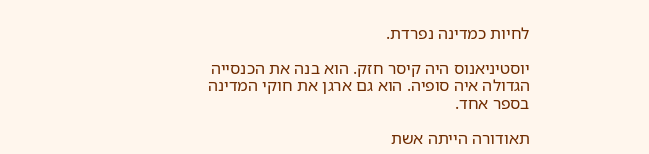לחיות כמדינה נפרדת.

יוסטיניאנוס היה קיסר חזק. הוא בנה את הכנסייה הגדולה איה סופיה. הוא גם ארגן את חוקי המדינה בספר אחד.

תאודורה הייתה אשת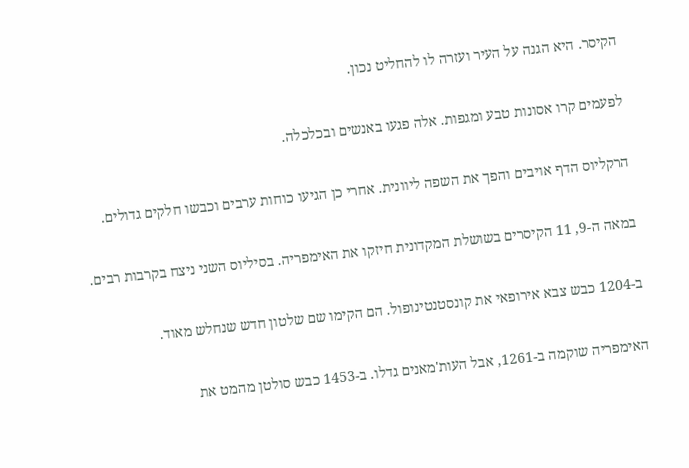הקיסר. היא הגנה על העיר ועזרה לו להחליט נכון.

לפעמים קרו אסונות טבע ומגפות. אלה פגעו באנשים ובכלכלה.

הרקליוס הדף אויבים והפך את השפה ליוונית. אחרי כן הגיעו כוחות ערבים וכבשו חלקים גדולים.

במאה ה-9, 11 הקיסרים בשושלת המקדונית חיזקו את האימפריה. בסיליוס השני ניצח בקרבות רבים.

ב-1204 כבש צבא אירופאי את קונסטנטינופול. הם הקימו שם שלטון חדש שנחלש מאוד.

האימפריה שוקמה ב-1261, אבל העות'מאנים גדלו. ב-1453 כבש סולטן מהמט את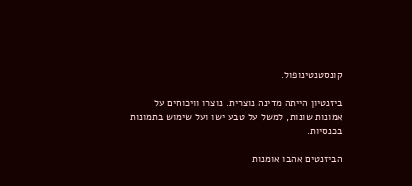קונסטנטינופול.

ביזנטיון הייתה מדינה נוצרית. נוצרו וויכוחים על אמונות שונות, למשל על טבע ישו ועל שימוש בתמונות בכנסיות.

הביזנטים אהבו אומנות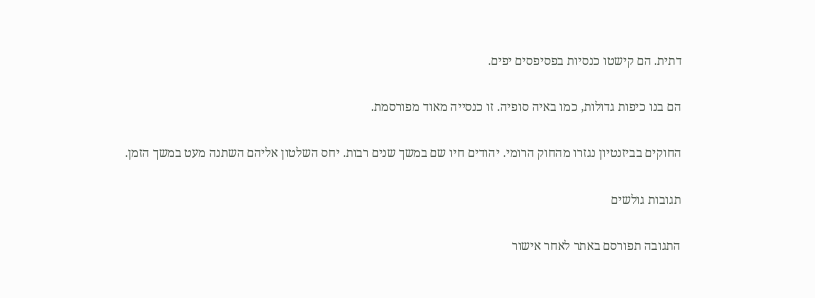דתית. הם קישטו כנסיות בפסיפסים יפים.

הם בנו כיפות גדולות, כמו באיה סופיה. זו כנסייה מאוד מפורסמת.

החוקים בביזנטיון נגזרו מהחוק הרומי. יהודים חיו שם במשך שנים רבות. יחס השלטון אליהם השתנה מעט במשך הזמן.

תגובות גולשים

התגובה תפורסם באתר לאחר אישור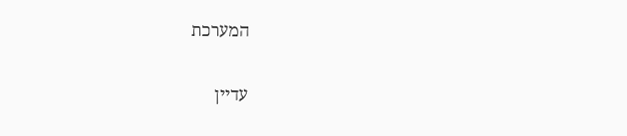המערכת

עדיין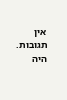אין תגובות. היה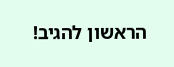הראשון להגיב!